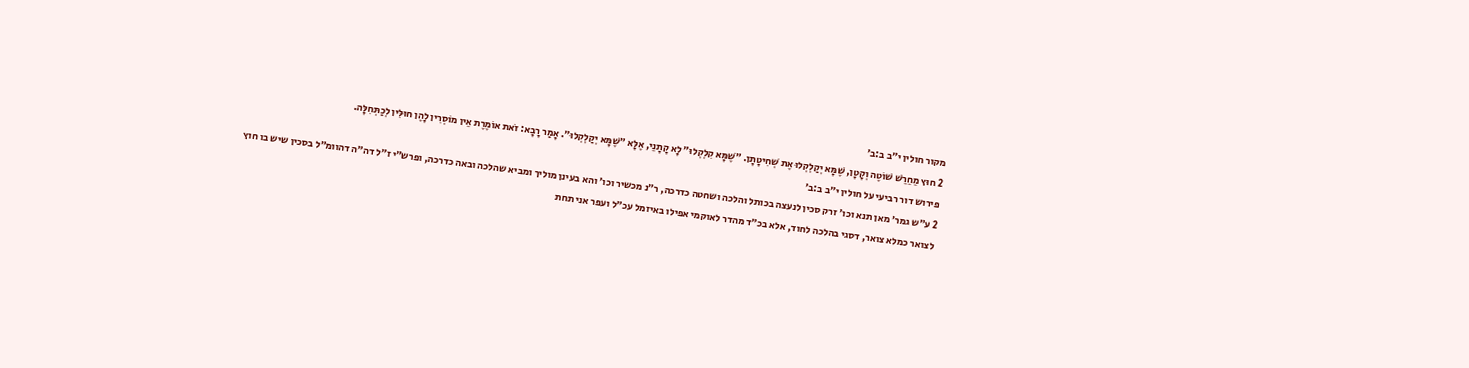מקור חולין י״ב ב:ב׳
2 חוּץ מֵחֵרֵשׁ שׁוֹטֶה וְקָטָן, שֶׁמָּא יְקַלְקְלוּ אֶת שְׁחִיטָתָן. ״שֶׁמָּא קִלְקְלוּ״ לָא קָתָנֵי, אֶלָּא ״שֶׁמָּא יְקַלְקְלוּ״. אָמַר רָבָא: זֹאת אוֹמֶרֶת אֵין מוֹסְרִין לָהֶן חוּלִּין לְכַתְּחִלָּה.
פירוש דור רביעי על חולין י״ב ב:ב׳
2 ע״ש גמר׳ מאן תנא וכו׳ זרק סכין לנעצה בכותל והלכה ושחטה כדרכה, ר״נ מכשיר וכו׳ והא בעינן מוליך ומביא שהלכה ובאה כדרכה, ופרש״י ז״ל דה״ה דהוומ״ל בסכין שיש בו חוץ לצואר כמלא צואר, דסגי בהלכה לחוד, אלא בכ״ד מהדר לאוקמי אפילו באיזמל עכ״ל ועפר אני תחת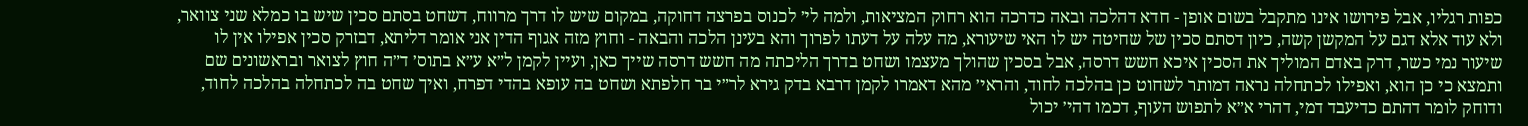כפות רגליו, אבל פירושו אינו מתקבל בשום אופן - חדא דהלכה ובאה כדרכה הוא רחוק המציאות, ולמה לי׳ לכנוס בפרצה דחוקה, במקום שיש לו דרך מרווח, דשחט בסתם סכין שיש בו כמלא שני צוואר, ולא עוד אלא דגם על המקשן קשה, כיון דסתם סכין של שחיטה יש לו האי שיעורא, מה עלה על דעתו לפרוך והא בעינן הלכה והבאה - וחוץ מזה אגוף הדין אני אומר דליתא, דבזרק סכין אפילו אין לו שיעור נמי כשר, דרק באדם המוליך את הסכין איכא חשש דרסה, אבל בסכין שהולך מעצמו ושחט בדרך הליכתה מה חשש דרסה שייך כאן, ועיין לקמן ל״א ע״א בתוס׳ ד״ה חוץ לצואר ובראשונים שם ותמצא כי כן הוא, ואפילו לכתחלה נראה דמותר לשחוט כן בהלכה לחוד, והראי׳ מהא דאמרו לקמן דרבא בדק גירא לר״י בר חלפתא ושחט בה עופא בהדי דפרח, ואיך שחט בה לכתחלה בהלכה לחוד, ודוחק לומר דהתם כדיעבד דמי, דהרי א״א לתפוש העוף, דכמו דהי׳ יכול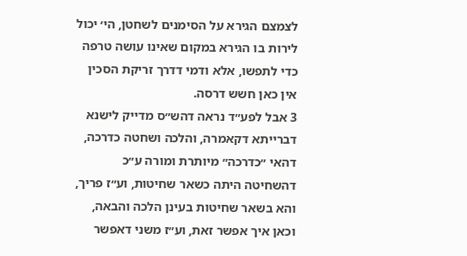לצמצם הגירא על הסימנים לשחטן, הי׳ יכול לירות בו הגירא במקום שאינו עושה טרפה כדי לתפשו, אלא ודמי דדרך זריקת הסכין אין כאן חשש דרסה.
3 אבל לפע״ד נראה דהש״ס מדייק לישנא דברייתא דקאמרה, והלכה ושחטה כדרכה, דהאי ״כדרכה״ מיותרת ומורה ע״כ דהשחיטה היתה כשאר שחיטות, וע״ז פריך, והא בשאר שחיטות בעינן הלכה והבאה, וכאן איך אפשר זאת, וע״ז משני דאפשר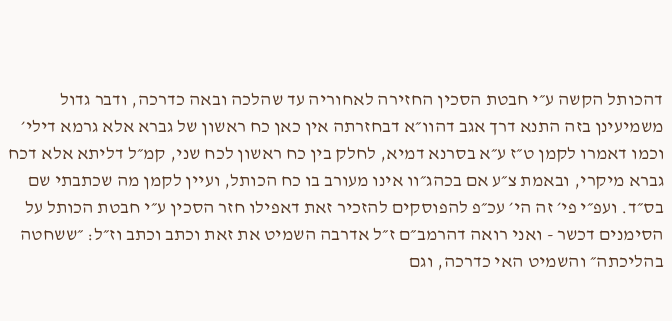דהכותל הקשה ע״י חבטת הסכין החזירה לאחוריה עד שהלכה ובאה כדרכה, ודבר גדול משמיעינן בזה התנא דרך אגב דהוו״א דבחזרתה אין כאן כח ראשון של גברא אלא גרמא דילי׳ וכמו דאמרו לקמן ט״ז ע״א בסרנא דמיא, לחלק בין כח ראשון לכח שני, קמ״ל דליתא אלא דכח גברא מיקרי, ובאמת צ״ע אם בכהג״וו אינו מעורב בו כח הכותל, ועיין לקמן מה שכתבתי שם בס״ד. ועפ״י פי׳ זה הי׳ עכ״פ להפוסקים להזכיר זאת דאפילו חזר הסכין ע״י חבטת הכותל על הסימנים דכשר - ואני רואה דהרמב״ם ז״ל אדרבה השמיט את זאת וכתב וכתב וז״ל: ״ששחטה בהליכתה״ והשמיט האי כדרכה, וגם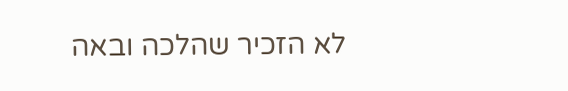לא הזכיר שהלכה ובאה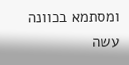ומסתמא בכוונה עשה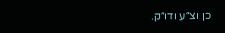כן וצ״ע ודו״ק.